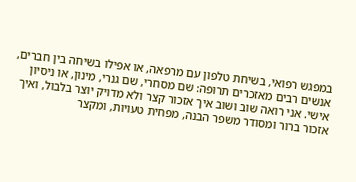במפגש רפואי, בשיחת טלפון עם מרפאה, או אפילו בשיחה בין חברים, אנשים רבים מאזכרים תרופה: שם מסחרי, שם גנרי, מינון, או ניסיון אישי. אני רואה שוב ושוב איך אזכור קצר ולא מדויק יוצר בלבול, ואיך אזכור ברור ומסודר משפר הבנה, מפחית טעויות, ומקצר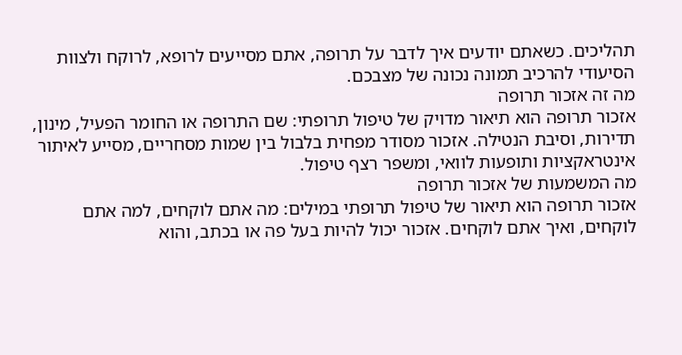תהליכים. כשאתם יודעים איך לדבר על תרופה, אתם מסייעים לרופא, לרוקח ולצוות הסיעודי להרכיב תמונה נכונה של מצבכם.
מה זה אזכור תרופה
אזכור תרופה הוא תיאור מדויק של טיפול תרופתי: שם התרופה או החומר הפעיל, מינון, תדירות, וסיבת הנטילה. אזכור מסודר מפחית בלבול בין שמות מסחריים, מסייע לאיתור אינטראקציות ותופעות לוואי, ומשפר רצף טיפול.
מה המשמעות של אזכור תרופה
אזכור תרופה הוא תיאור של טיפול תרופתי במילים: מה אתם לוקחים, למה אתם לוקחים, ואיך אתם לוקחים. אזכור יכול להיות בעל פה או בכתב, והוא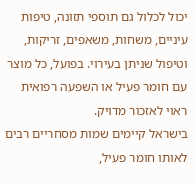יכול לכלול גם תוספי תזונה, טיפות עיניים, משחות, משאפים, זריקות, וטיפול שניתן בעירוי. בפועל, כל מוצר עם חומר פעיל או השפעה רפואית ראוי לאזכור מדויק.
בישראל קיימים שמות מסחריים רבים לאותו חומר פעיל,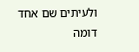ולעיתים שם אחד דומה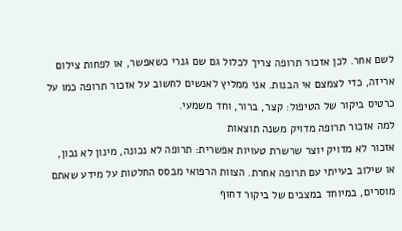לשם אחר. לכן אזכור תרופה צריך לכלול גם שם גנרי כשאפשר, או לפחות צילום אריזה, כדי לצמצם אי הבנות. אני ממליץ לאנשים לחשוב על אזכור תרופה כמו על כרטיס ביקור של הטיפול: קצר, ברור, וחד משמעי.
למה אזכור תרופה מדויק משנה תוצאות
אזכור לא מדויק יוצר שרשרת טעויות אפשרית: תרופה לא נכונה, מינון לא נכון, או שילוב בעייתי עם תרופה אחרת. הצוות הרפואי מבסס החלטות על מידע שאתם מוסרים, במיוחד במצבים של ביקור דחוף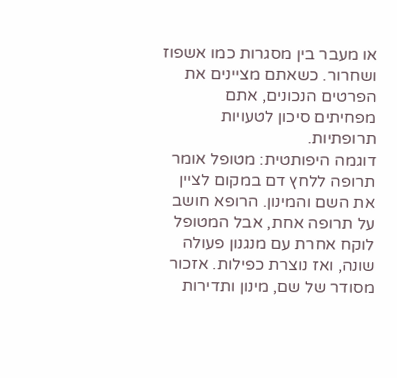או מעבר בין מסגרות כמו אשפוז ושחרור. כשאתם מציינים את הפרטים הנכונים, אתם מפחיתים סיכון לטעויות תרופתיות.
דוגמה היפותטית: מטופל אומר תרופה ללחץ דם במקום לציין את השם והמינון. הרופא חושב על תרופה אחת, אבל המטופל לוקח אחרת עם מנגנון פעולה שונה, ואז נוצרת כפילות. אזכור מסודר של שם, מינון ותדירות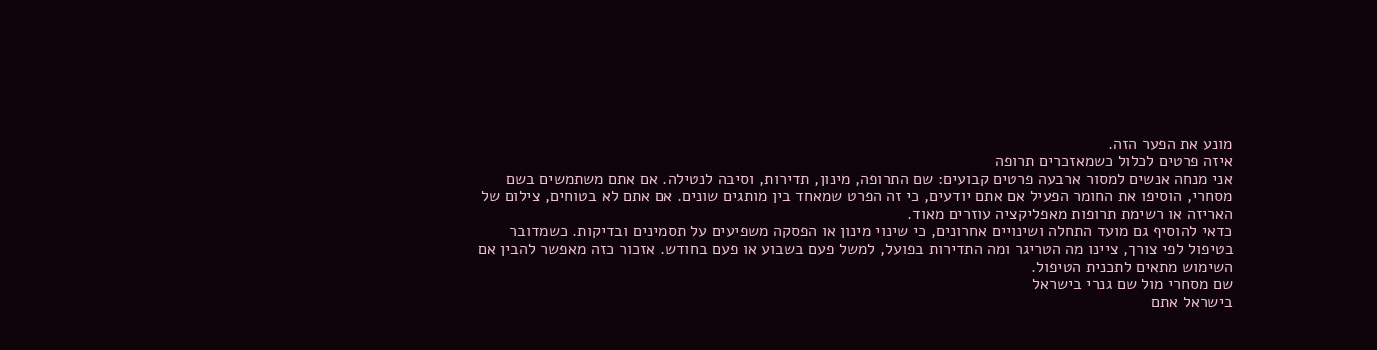מונע את הפער הזה.
איזה פרטים לכלול כשמאזכרים תרופה
אני מנחה אנשים למסור ארבעה פרטים קבועים: שם התרופה, מינון, תדירות, וסיבה לנטילה. אם אתם משתמשים בשם מסחרי, הוסיפו את החומר הפעיל אם אתם יודעים, כי זה הפרט שמאחד בין מותגים שונים. אם אתם לא בטוחים, צילום של האריזה או רשימת תרופות מאפליקציה עוזרים מאוד.
כדאי להוסיף גם מועד התחלה ושינויים אחרונים, כי שינוי מינון או הפסקה משפיעים על תסמינים ובדיקות. כשמדובר בטיפול לפי צורך, ציינו מה הטריגר ומה התדירות בפועל, למשל פעם בשבוע או פעם בחודש. אזכור כזה מאפשר להבין אם השימוש מתאים לתכנית הטיפול.
שם מסחרי מול שם גנרי בישראל
בישראל אתם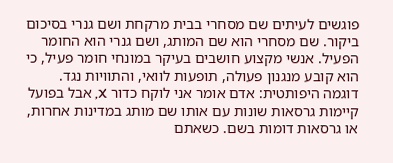פוגשים לעיתים שם מסחרי בבית מרקחת ושם גנרי בסיכום ביקור. שם מסחרי הוא שם המותג, ושם גנרי הוא החומר הפעיל. אנשי מקצוע חושבים בעיקר במונחי חומר פעיל, כי הוא קובע מנגנון פעולה, תופעות לוואי, והתוויות נגד.
דוגמה היפותטית: אדם אומר אני לוקח כדור X, אבל בפועל קיימות גרסאות שונות עם אותו שם מותג במדינות אחרות, או גרסאות דומות בשם. כשאתם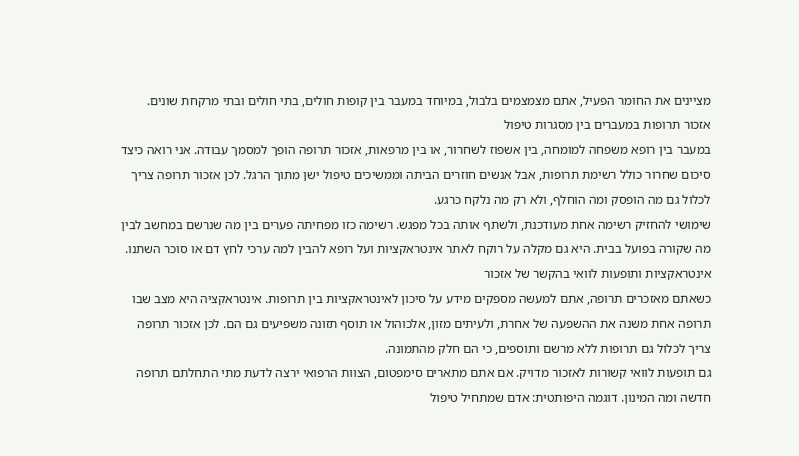מציינים את החומר הפעיל, אתם מצמצמים בלבול, במיוחד במעבר בין קופות חולים, בתי חולים ובתי מרקחת שונים.
אזכור תרופות במעברים בין מסגרות טיפול
במעבר בין רופא משפחה למומחה, בין אשפוז לשחרור, או בין מרפאות, אזכור תרופה הופך למסמך עבודה. אני רואה כיצד סיכום שחרור כולל רשימת תרופות, אבל אנשים חוזרים הביתה וממשיכים טיפול ישן מתוך הרגל. לכן אזכור תרופה צריך לכלול גם מה הופסק ומה הוחלף, ולא רק מה נלקח כרגע.
שימושי להחזיק רשימה אחת מעודכנת, ולשתף אותה בכל מפגש. רשימה כזו מפחיתה פערים בין מה שנרשם במחשב לבין מה שקורה בפועל בבית. היא גם מקלה על רוקח לאתר אינטראקציות ועל רופא להבין למה ערכי לחץ דם או סוכר השתנו.
אינטראקציות ותופעות לוואי בהקשר של אזכור
כשאתם מאזכרים תרופה, אתם למעשה מספקים מידע על סיכון לאינטראקציות בין תרופות. אינטראקציה היא מצב שבו תרופה אחת משנה את ההשפעה של אחרת, ולעיתים מזון, אלכוהול או תוסף תזונה משפיעים גם הם. לכן אזכור תרופה צריך לכלול גם תרופות ללא מרשם ותוספים, כי הם חלק מהתמונה.
גם תופעות לוואי קשורות לאזכור מדויק. אם אתם מתארים סימפטום, הצוות הרפואי ירצה לדעת מתי התחלתם תרופה חדשה ומה המינון. דוגמה היפותטית: אדם שמתחיל טיפול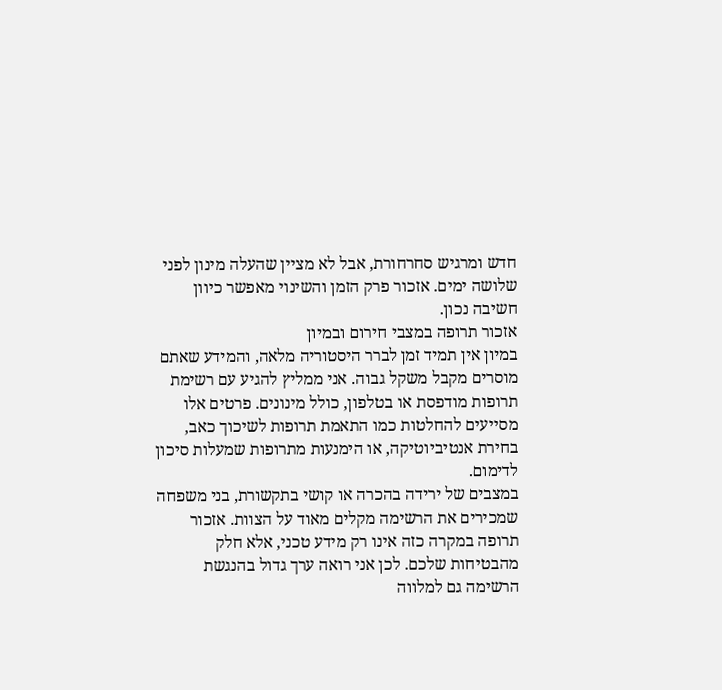חדש ומרגיש סחרחורת, אבל לא מציין שהעלה מינון לפני שלושה ימים. אזכור פרק הזמן והשינוי מאפשר כיוון חשיבה נכון.
אזכור תרופה במצבי חירום ובמיון
במיון אין תמיד זמן לברר היסטוריה מלאה, והמידע שאתם מוסרים מקבל משקל גבוה. אני ממליץ להגיע עם רשימת תרופות מודפסת או בטלפון, כולל מינונים. פרטים אלו מסייעים להחלטות כמו התאמת תרופות לשיכוך כאב, בחירת אנטיביוטיקה, או הימנעות מתרופות שמעלות סיכון לדימום.
במצבים של ירידה בהכרה או קושי בתקשורת, בני משפחה שמכירים את הרשימה מקלים מאוד על הצוות. אזכור תרופה במקרה כזה אינו רק מידע טכני, אלא חלק מהבטיחות שלכם. לכן אני רואה ערך גדול בהנגשת הרשימה גם למלווה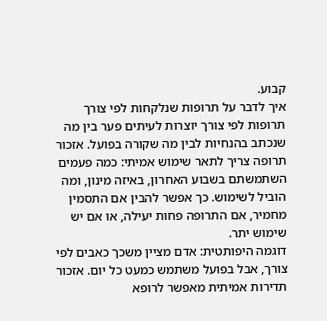קבוע.
איך לדבר על תרופות שנלקחות לפי צורך
תרופות לפי צורך יוצרות לעיתים פער בין מה שנכתב בהנחיות לבין מה שקורה בפועל. אזכור תרופה צריך לתאר שימוש אמיתי: כמה פעמים השתמשתם בשבוע האחרון, באיזה מינון, ומה הוביל לשימוש. כך אפשר להבין אם התסמין מחמיר, אם התרופה פחות יעילה, או אם יש שימוש יתר.
דוגמה היפותטית: אדם מציין משכך כאבים לפי צורך, אבל בפועל משתמש כמעט כל יום. אזכור תדירות אמיתית מאפשר לרופא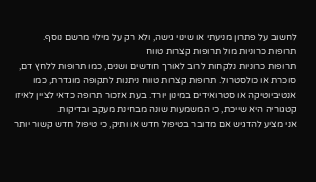לחשוב על פתרון מניעתי או שינוי גישה, ולא רק על מילוי מרשם נוסף.
תרופות כרוניות מול תרופות קצרות טווח
תרופות כרוניות נלקחות לרוב לאורך חודשים ושנים, כמו תרופות ללחץ דם, סוכרת או כולסטרול. תרופות קצרות טווח ניתנות לתקופה מוגדרת, כמו אנטיביוטיקה או סטרואידים במינון יורד. בעת אזכור תרופה כדאי לציין לאיזו קטגוריה היא שייכת, כי המשמעות שונה מבחינת מעקב ובדיקות.
אני מציע להדגיש אם מדובר בטיפול חדש או ותיק, כי טיפול חדש קשור יותר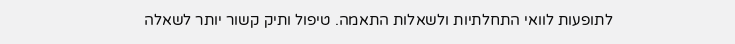לתופעות לוואי התחלתיות ולשאלות התאמה. טיפול ותיק קשור יותר לשאלה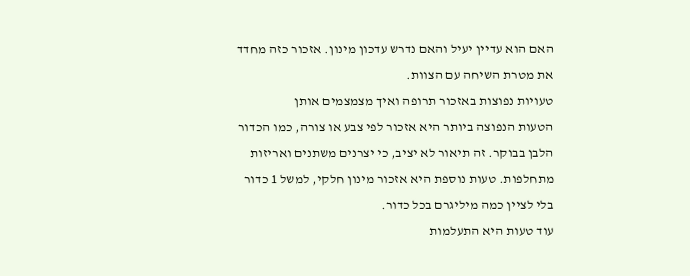האם הוא עדיין יעיל והאם נדרש עדכון מינון. אזכור כזה מחדד את מטרת השיחה עם הצוות.
טעויות נפוצות באזכור תרופה ואיך מצמצמים אותן
הטעות הנפוצה ביותר היא אזכור לפי צבע או צורה, כמו הכדור הלבן בבוקר. זה תיאור לא יציב, כי יצרנים משתנים ואריזות מתחלפות. טעות נוספת היא אזכור מינון חלקי, למשל 1 כדור בלי לציין כמה מיליגרם בכל כדור.
עוד טעות היא התעלמות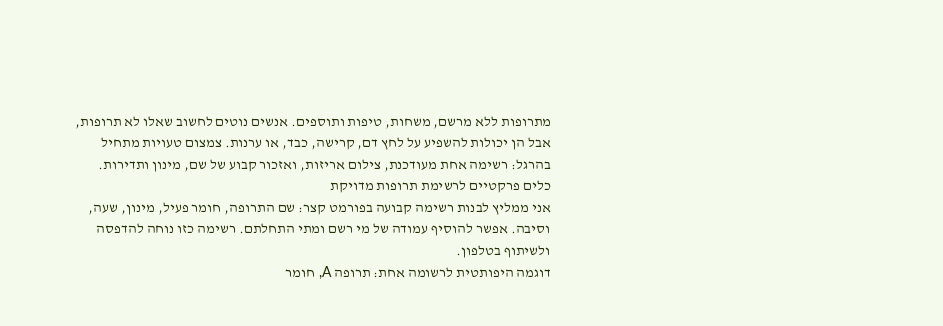מתרופות ללא מרשם, משחות, טיפות ותוספים. אנשים נוטים לחשוב שאלו לא תרופות, אבל הן יכולות להשפיע על לחץ דם, קרישה, כבד, או ערנות. צמצום טעויות מתחיל בהרגל: רשימה אחת מעודכנת, צילום אריזות, ואזכור קבוע של שם, מינון ותדירות.
כלים פרקטיים לרשימת תרופות מדויקת
אני ממליץ לבנות רשימה קבועה בפורמט קצר: שם התרופה, חומר פעיל, מינון, שעה, וסיבה. אפשר להוסיף עמודה של מי רשם ומתי התחלתם. רשימה כזו נוחה להדפסה ולשיתוף בטלפון.
דוגמה היפותטית לרשומה אחת: תרופה A, חומר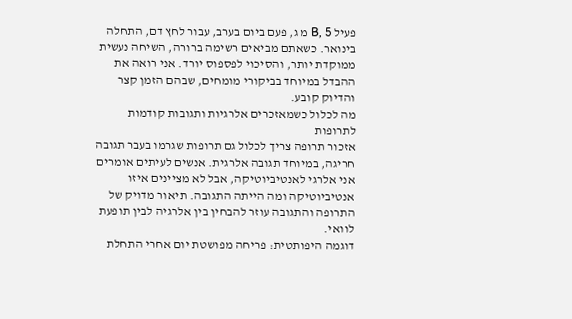פעיל B, 5 מ ג, פעם ביום בערב, עבור לחץ דם, התחלה בינואר. כשאתם מביאים רשימה ברורה, השיחה נעשית ממוקדת יותר, והסיכוי לפספוס יורד. אני רואה את ההבדל במיוחד בביקורי מומחים, שבהם הזמן קצר והדיוק קובע.
מה לכלול כשמאזכרים אלרגיות ותגובות קודמות לתרופות
אזכור תרופה צריך לכלול גם תרופות שגרמו בעבר תגובה חריגה, במיוחד תגובה אלרגית. אנשים לעיתים אומרים אני אלרגי לאנטיביוטיקה, אבל לא מציינים איזו אנטיביוטיקה ומה הייתה התגובה. תיאור מדויק של התרופה והתגובה עוזר להבחין בין אלרגיה לבין תופעת לוואי.
דוגמה היפותטית: פריחה מפושטת יום אחרי התחלת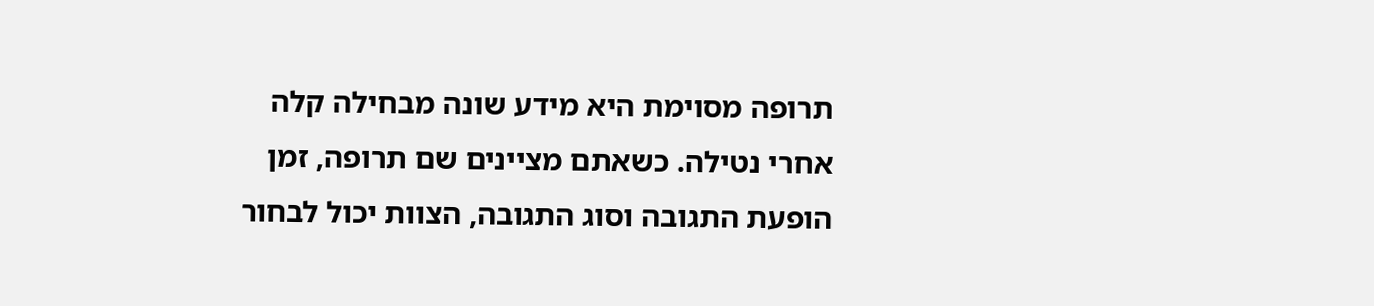תרופה מסוימת היא מידע שונה מבחילה קלה אחרי נטילה. כשאתם מציינים שם תרופה, זמן הופעת התגובה וסוג התגובה, הצוות יכול לבחור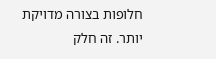חלופות בצורה מדויקת יותר. זה חלק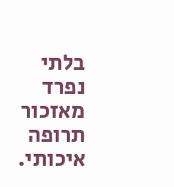בלתי נפרד מאזכור תרופה איכותי.